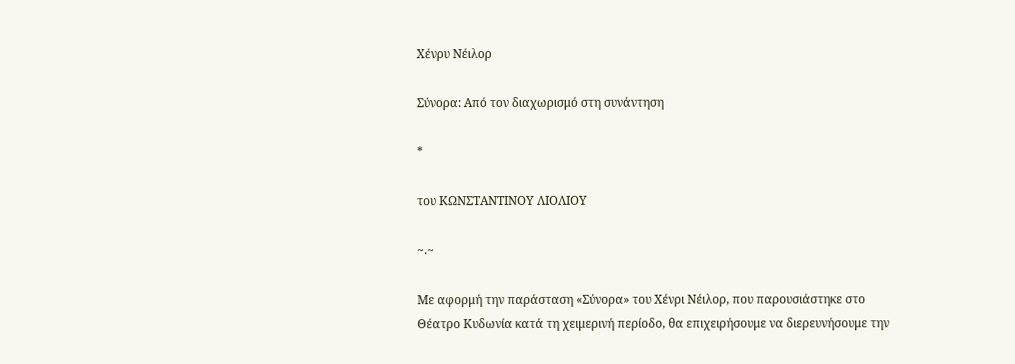Χένρυ Νέιλορ

Σύνορα: Από τον διαχωρισμό στη συνάντηση

*

του ΚΩΝΣΤΑΝΤΙΝΟΥ ΛΙΟΛΙΟΥ

~.~

Με αφορμή την παράσταση «Σύνορα» του Χένρι Νέιλορ, που παρουσιάστηκε στο Θέατρο Κυδωνία κατά τη χειμερινή περίοδο, θα επιχειρήσουμε να διερευνήσουμε την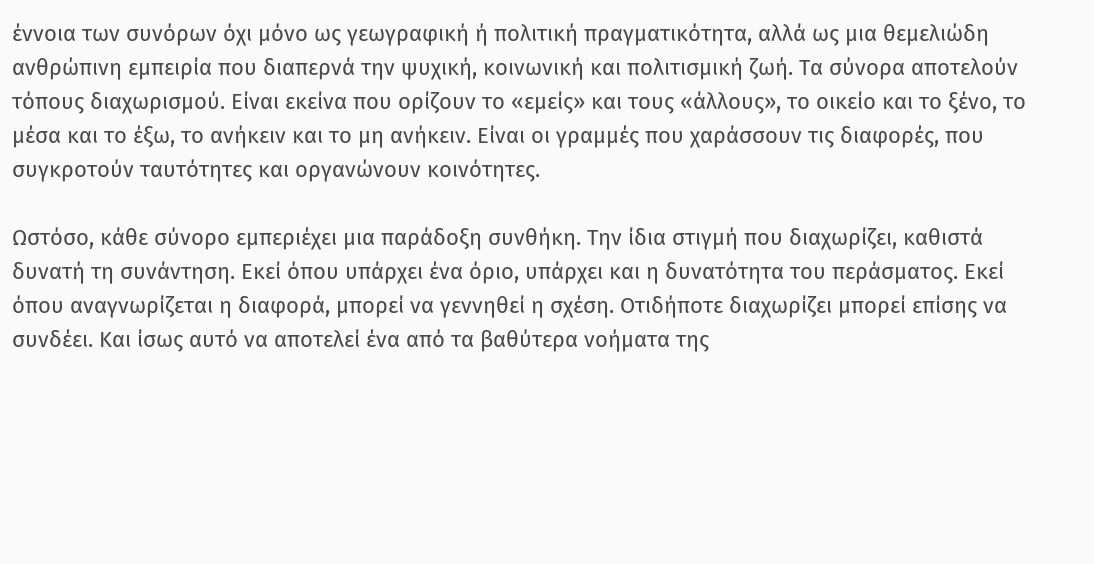έννοια των συνόρων όχι μόνο ως γεωγραφική ή πολιτική πραγματικότητα, αλλά ως μια θεμελιώδη ανθρώπινη εμπειρία που διαπερνά την ψυχική, κοινωνική και πολιτισμική ζωή. Τα σύνορα αποτελούν τόπους διαχωρισμού. Είναι εκείνα που ορίζουν το «εμείς» και τους «άλλους», το οικείο και το ξένο, το μέσα και το έξω, το ανήκειν και το μη ανήκειν. Είναι οι γραμμές που χαράσσουν τις διαφορές, που συγκροτούν ταυτότητες και οργανώνουν κοινότητες.

Ωστόσο, κάθε σύνορο εμπεριέχει μια παράδοξη συνθήκη. Την ίδια στιγμή που διαχωρίζει, καθιστά δυνατή τη συνάντηση. Εκεί όπου υπάρχει ένα όριο, υπάρχει και η δυνατότητα του περάσματος. Εκεί όπου αναγνωρίζεται η διαφορά, μπορεί να γεννηθεί η σχέση. Οτιδήποτε διαχωρίζει μπορεί επίσης να συνδέει. Και ίσως αυτό να αποτελεί ένα από τα βαθύτερα νοήματα της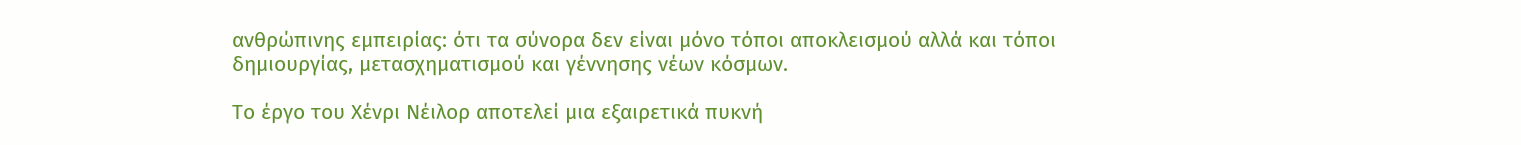ανθρώπινης εμπειρίας: ότι τα σύνορα δεν είναι μόνο τόποι αποκλεισμού αλλά και τόποι δημιουργίας, μετασχηματισμού και γέννησης νέων κόσμων.

Το έργο του Χένρι Νέιλορ αποτελεί μια εξαιρετικά πυκνή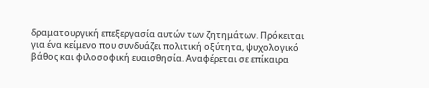δραματουργική επεξεργασία αυτών των ζητημάτων. Πρόκειται για ένα κείμενο που συνδυάζει πολιτική οξύτητα, ψυχολογικό βάθος και φιλοσοφική ευαισθησία. Αναφέρεται σε επίκαιρα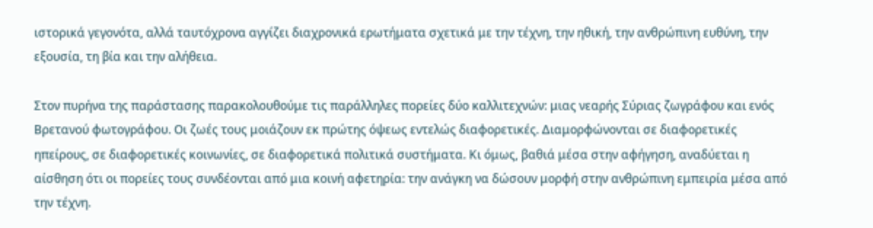ιστορικά γεγονότα, αλλά ταυτόχρονα αγγίζει διαχρονικά ερωτήματα σχετικά με την τέχνη, την ηθική, την ανθρώπινη ευθύνη, την εξουσία, τη βία και την αλήθεια.

Στον πυρήνα της παράστασης παρακολουθούμε τις παράλληλες πορείες δύο καλλιτεχνών: μιας νεαρής Σύριας ζωγράφου και ενός Βρετανού φωτογράφου. Οι ζωές τους μοιάζουν εκ πρώτης όψεως εντελώς διαφορετικές. Διαμορφώνονται σε διαφορετικές ηπείρους, σε διαφορετικές κοινωνίες, σε διαφορετικά πολιτικά συστήματα. Κι όμως, βαθιά μέσα στην αφήγηση, αναδύεται η αίσθηση ότι οι πορείες τους συνδέονται από μια κοινή αφετηρία: την ανάγκη να δώσουν μορφή στην ανθρώπινη εμπειρία μέσα από την τέχνη.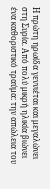Η πρώτη ηρωίδα γεννιέται και μεγαλώνει στη Συρία. Από πολύ μικρή ηλικία βιώνει ένα καθοριστικό τραύμα: την απώλεια του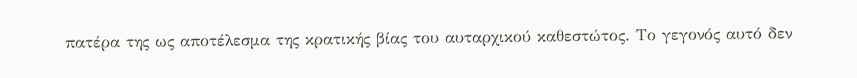πατέρα της ως αποτέλεσμα της κρατικής βίας του αυταρχικού καθεστώτος. Το γεγονός αυτό δεν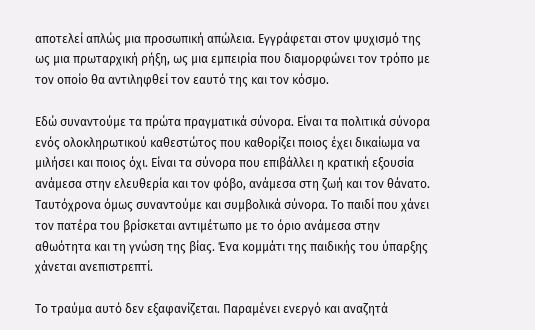αποτελεί απλώς μια προσωπική απώλεια. Εγγράφεται στον ψυχισμό της ως μια πρωταρχική ρήξη, ως μια εμπειρία που διαμορφώνει τον τρόπο με τον οποίο θα αντιληφθεί τον εαυτό της και τον κόσμο.

Εδώ συναντούμε τα πρώτα πραγματικά σύνορα. Είναι τα πολιτικά σύνορα ενός ολοκληρωτικού καθεστώτος που καθορίζει ποιος έχει δικαίωμα να μιλήσει και ποιος όχι. Είναι τα σύνορα που επιβάλλει η κρατική εξουσία ανάμεσα στην ελευθερία και τον φόβο, ανάμεσα στη ζωή και τον θάνατο. Ταυτόχρονα όμως συναντούμε και συμβολικά σύνορα. Το παιδί που χάνει τον πατέρα του βρίσκεται αντιμέτωπο με το όριο ανάμεσα στην αθωότητα και τη γνώση της βίας. Ένα κομμάτι της παιδικής του ύπαρξης χάνεται ανεπιστρεπτί.

Το τραύμα αυτό δεν εξαφανίζεται. Παραμένει ενεργό και αναζητά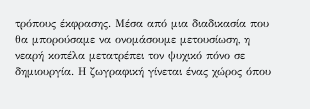τρόπους έκφρασης. Μέσα από μια διαδικασία που θα μπορούσαμε να ονομάσουμε μετουσίωση, η νεαρή κοπέλα μετατρέπει τον ψυχικό πόνο σε δημιουργία. Η ζωγραφική γίνεται ένας χώρος όπου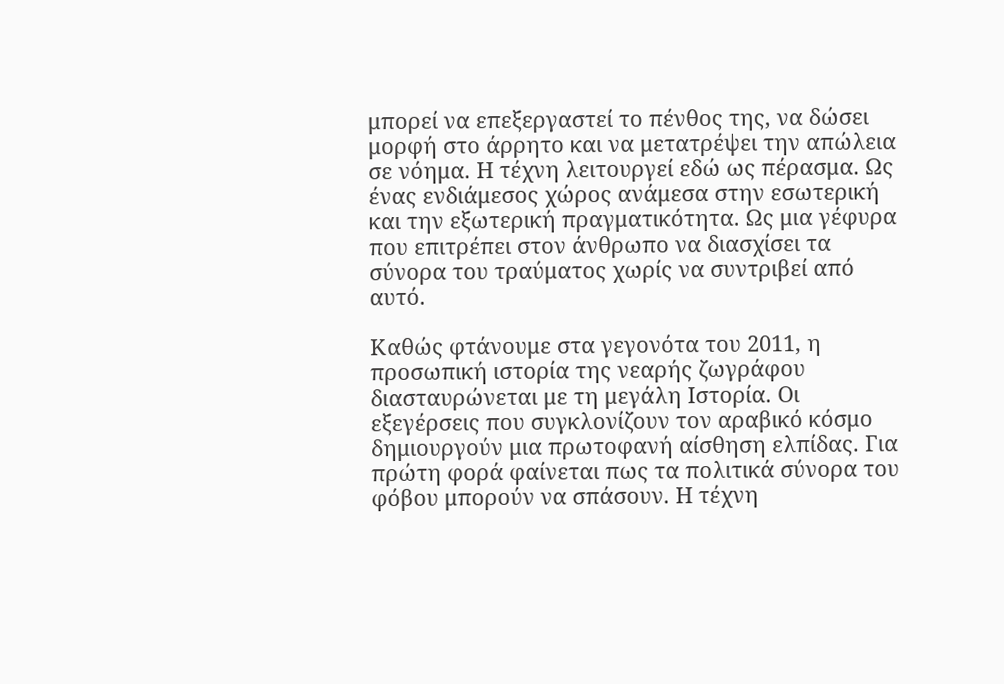μπορεί να επεξεργαστεί το πένθος της, να δώσει μορφή στο άρρητο και να μετατρέψει την απώλεια σε νόημα. Η τέχνη λειτουργεί εδώ ως πέρασμα. Ως ένας ενδιάμεσος χώρος ανάμεσα στην εσωτερική και την εξωτερική πραγματικότητα. Ως μια γέφυρα που επιτρέπει στον άνθρωπο να διασχίσει τα σύνορα του τραύματος χωρίς να συντριβεί από αυτό.

Καθώς φτάνουμε στα γεγονότα του 2011, η προσωπική ιστορία της νεαρής ζωγράφου διασταυρώνεται με τη μεγάλη Ιστορία. Οι εξεγέρσεις που συγκλονίζουν τον αραβικό κόσμο δημιουργούν μια πρωτοφανή αίσθηση ελπίδας. Για πρώτη φορά φαίνεται πως τα πολιτικά σύνορα του φόβου μπορούν να σπάσουν. Η τέχνη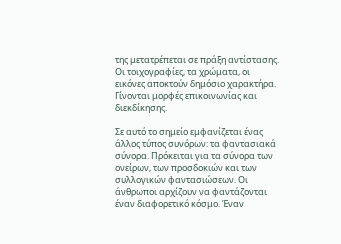της μετατρέπεται σε πράξη αντίστασης. Οι τοιχογραφίες, τα χρώματα, οι εικόνες αποκτούν δημόσιο χαρακτήρα. Γίνονται μορφές επικοινωνίας και διεκδίκησης.

Σε αυτό το σημείο εμφανίζεται ένας άλλος τύπος συνόρων: τα φαντασιακά σύνορα. Πρόκειται για τα σύνορα των ονείρων, των προσδοκιών και των συλλογικών φαντασιώσεων. Οι άνθρωποι αρχίζουν να φαντάζονται έναν διαφορετικό κόσμο. Έναν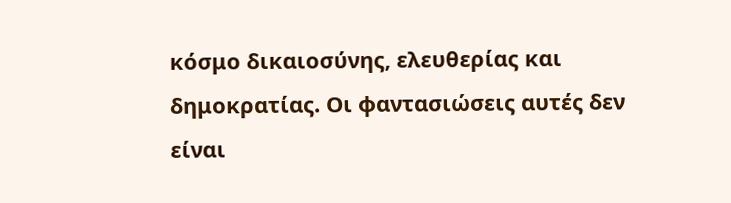κόσμο δικαιοσύνης, ελευθερίας και δημοκρατίας. Οι φαντασιώσεις αυτές δεν είναι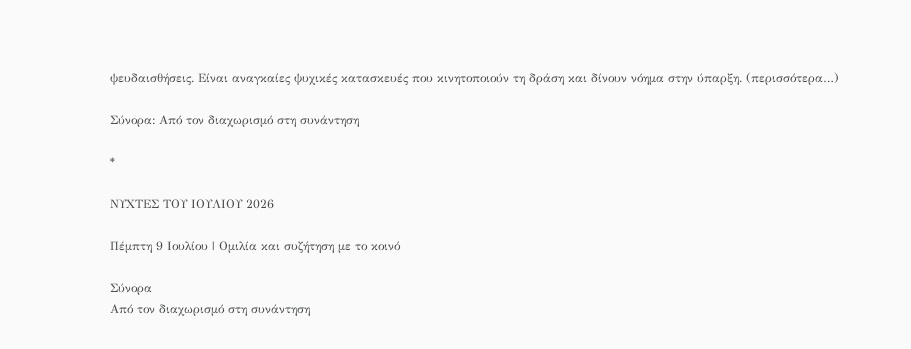ψευδαισθήσεις. Είναι αναγκαίες ψυχικές κατασκευές που κινητοποιούν τη δράση και δίνουν νόημα στην ύπαρξη. (περισσότερα…)

Σύνορα: Από τον διαχωρισμό στη συνάντηση

*

ΝΥΧΤΕΣ ΤΟΥ ΙΟΥΛΙΟΥ 2026

Πέμπτη 9 Ιουλίου | Ομιλία και συζήτηση με το κοινό

Σύνορα
Από τον διαχωρισμό στη συνάντηση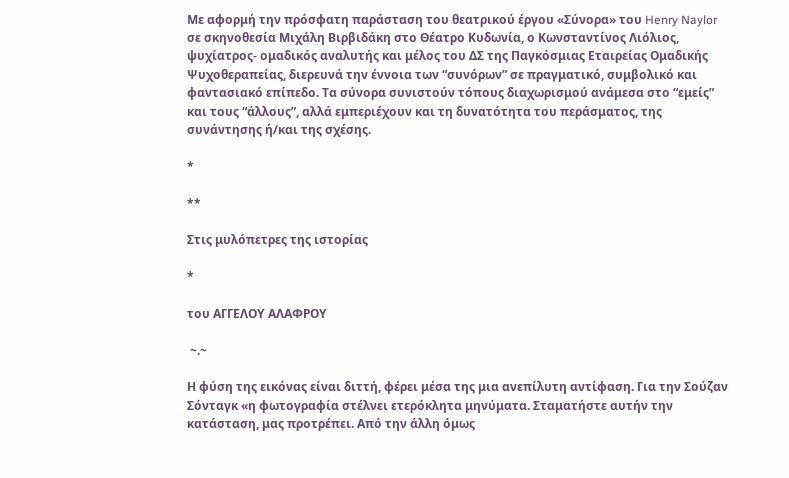Με αφορμή την πρόσφατη παράσταση του θεατρικού έργου «Σύνορα» του Henry Naylor σε σκηνοθεσία Μιχάλη Βιρβιδάκη στο Θέατρο Κυδωνία, ο Κωνσταντίνος Λιόλιος, ψυχίατρος- ομαδικός αναλυτής και μέλος του ΔΣ της Παγκόσμιας Εταιρείας Ομαδικής Ψυχοθεραπείας, διερευνά την έννοια των “συνόρων” σε πραγματικό, συμβολικό και φαντασιακό επίπεδο. Τα σύνορα συνιστούν τόπους διαχωρισμού ανάμεσα στο “εμείς” και τους “άλλους”, αλλά εμπεριέχουν και τη δυνατότητα του περάσματος, της συνάντησης ή/και της σχέσης.

*

**

Στις μυλόπετρες της ιστορίας

*

του ΑΓΓΕΛΟΥ ΑΛΑΦΡΟΥ

 ~.~

Η φύση της εικόνας είναι διττή, φέρει μέσα της μια ανεπίλυτη αντίφαση. Για την Σούζαν Σόνταγκ «η φωτογραφία στέλνει ετερόκλητα μηνύματα. Σταματήστε αυτήν την κατάσταση, μας προτρέπει. Από την άλλη όμως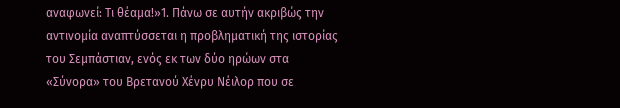αναφωνεί: Τι θέαμα!»1. Πάνω σε αυτήν ακριβώς την αντινομία αναπτύσσεται η προβληματική της ιστορίας του Σεμπάστιαν, ενός εκ των δύο ηρώων στα «Σύνορα» του Βρετανού Χένρυ Νέιλορ που σε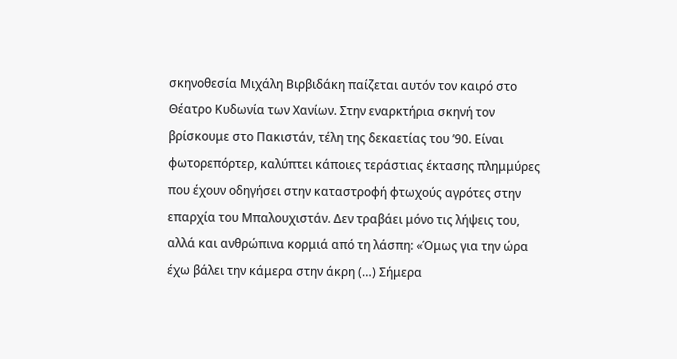σκηνοθεσία Μιχάλη Βιρβιδάκη παίζεται αυτόν τον καιρό στο Θέατρο Κυδωνία των Χανίων. Στην εναρκτήρια σκηνή τον βρίσκουμε στο Πακιστάν, τέλη της δεκαετίας του ’90. Είναι φωτορεπόρτερ, καλύπτει κάποιες τεράστιας έκτασης πλημμύρες που έχουν οδηγήσει στην καταστροφή φτωχούς αγρότες στην επαρχία του Μπαλουχιστάν. Δεν τραβάει μόνο τις λήψεις του, αλλά και ανθρώπινα κορμιά από τη λάσπη: «Όμως για την ώρα έχω βάλει την κάμερα στην άκρη (…) Σήμερα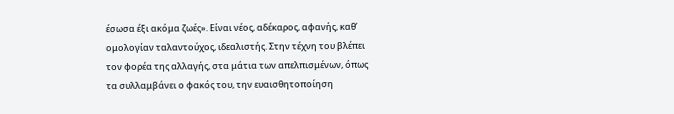έσωσα έξι ακόμα ζωές». Είναι νέος, αδέκαρος, αφανής, καθ’ ομολογίαν ταλαντούχος, ιδεαλιστής. Στην τέχνη του βλέπει τον φορέα της αλλαγής, στα μάτια των απελπισμένων, όπως τα συλλαμβάνει ο φακός του, την ευαισθητοποίηση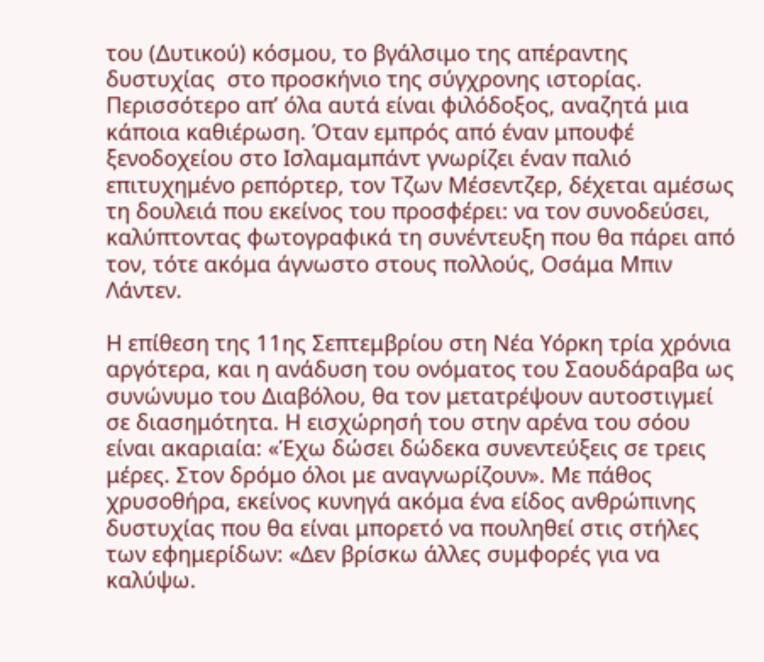του (Δυτικού) κόσμου, το βγάλσιμο της απέραντης δυστυχίας  στο προσκήνιο της σύγχρονης ιστορίας. Περισσότερο απ’ όλα αυτά είναι φιλόδοξος, αναζητά μια κάποια καθιέρωση. Όταν εμπρός από έναν μπουφέ ξενοδοχείου στο Ισλαμαμπάντ γνωρίζει έναν παλιό επιτυχημένο ρεπόρτερ, τον Τζων Μέσεντζερ, δέχεται αμέσως τη δουλειά που εκείνος του προσφέρει: να τον συνοδεύσει, καλύπτοντας φωτογραφικά τη συνέντευξη που θα πάρει από τον, τότε ακόμα άγνωστο στους πολλούς, Οσάμα Μπιν Λάντεν.

Η επίθεση της 11ης Σεπτεμβρίου στη Νέα Υόρκη τρία χρόνια αργότερα, και η ανάδυση του ονόματος του Σαουδάραβα ως συνώνυμο του Διαβόλου, θα τον μετατρέψουν αυτοστιγμεί σε διασημότητα. Η εισχώρησή του στην αρένα του σόου είναι ακαριαία: «Έχω δώσει δώδεκα συνεντεύξεις σε τρεις μέρες. Στον δρόμο όλοι με αναγνωρίζουν». Με πάθος χρυσοθήρα, εκείνος κυνηγά ακόμα ένα είδος ανθρώπινης δυστυχίας που θα είναι μπορετό να πουληθεί στις στήλες των εφημερίδων: «Δεν βρίσκω άλλες συμφορές για να καλύψω.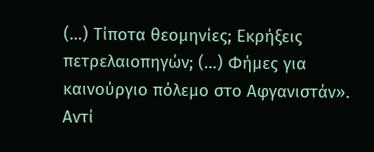(…) Τίποτα θεομηνίες; Εκρήξεις πετρελαιοπηγών; (…) Φήμες για καινούργιο πόλεμο στο Αφγανιστάν». Αντί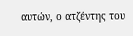αυτών, ο ατζέντης του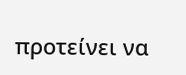προτείνει να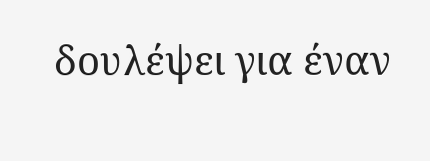δουλέψει για έναν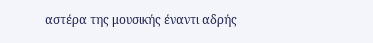αστέρα της μουσικής έναντι αδρής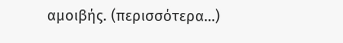αμοιβής. (περισσότερα…)